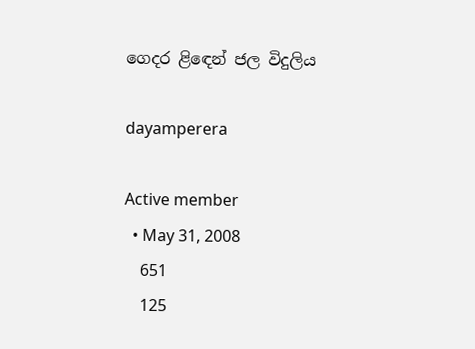ගෙදර ළිඳෙන් ජල විදුලිය

dayamperera

Active member
  • May 31, 2008
    651
    125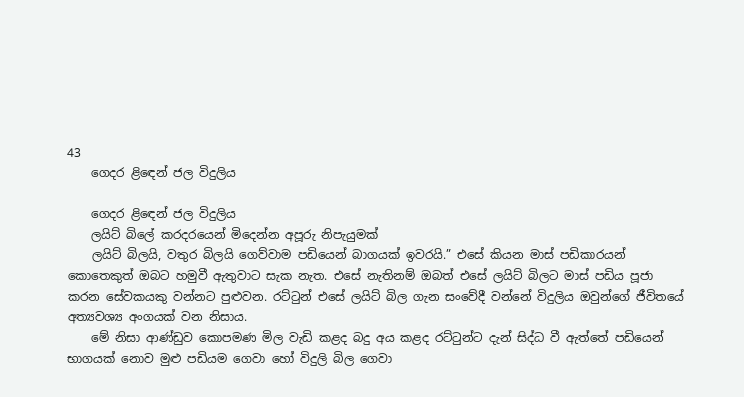43
    ගෙදර ළිඳෙන් ජල විදුලිය

    ගෙදර ළිඳෙන් ජල විදුලිය
    ලයිට් බි‍ලේ කරදරයෙන් මිදෙන්න අපූරු නිපැයුමක්
    ලයිට් බිලයි, වතුර බිලයි ගෙව්වාම පඩියෙන් බාගයක් ඉවරයි.” එසේ කියන මාස් පඩිකාරයන් කොතෙකුත් ඔබට හමුවී ඇතුවාට සැක නැත. එසේ නැතිනම් ඔබත් එසේ ලයිට් බිලට මාස් පඩිය පූජා කරන සේවකයකු වන්නට පුළුවන. රට්ටුන් එසේ ලයිට් බිල ගැන සංවේදී වන්නේ විදුලිය ඔවුන්ගේ ජීවිතයේ අත්‍යවශ්‍ය අංගයක් වන නිසාය.
    මේ නිසා ආණ්ඩුව කොපමණ මිල වැඩි කළද බදු අය කළද රට්ටුන්ට දැන් සිද්ධ වී ඇත්තේ පඩියෙන් භාගයක් නොව මුළු පඩියම ගෙවා හෝ විදුලි බිල ගෙවා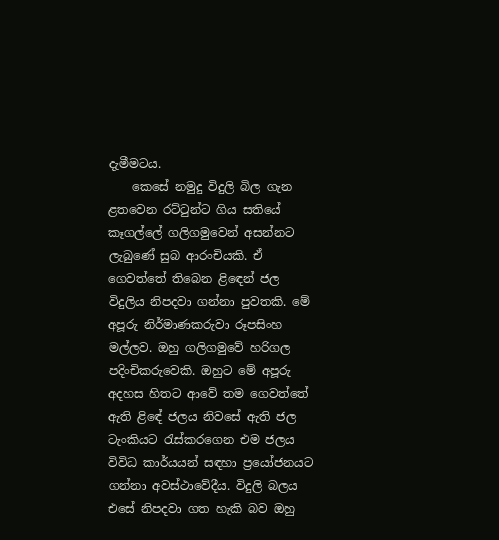දැමීමටය.
    කෙසේ නමුදු විදුලි බිල ගැන ළතවෙන රට්ටුන්ට ගිය සතියේ කෑගල්‍ලේ ගලිගමුවෙන් අසන්නට ලැබුණේ සුබ ආරංචියකි. ඒ ගෙවත්තේ තිබෙන ළිඳෙන් ජල විදුලිය නිපදවා ගන්නා පුවතකි. මේ අපූරු නිර්මාණකරුවා රූපසිංහ මල්ලව. ඔහු ගලිගමුවේ හරිගල පදිංචිකරුවෙකි. ඔහුට මේ අපූරු අදහස හිතට ආවේ තම ගෙවත්තේ ඇති ළිඳේ ජලය නිවසේ ඇති ජල ටැංකියට රැස්කරගෙන එම ජලය විවිධ කාර්යයන් සඳහා ප්‍රයෝජනයට ගන්නා අවස්ථාවේදීය. විදුලි බලය එසේ නිපදවා ගත හැකි බව ඔහු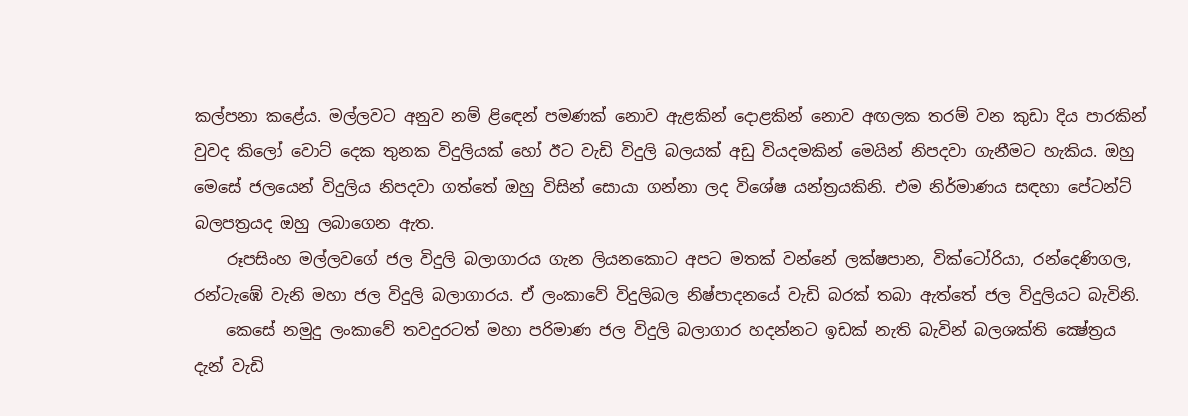කල්පනා කළේය. මල්ලවට අනුව නම් ළිඳෙන් පමණක් නොව ඇළකින් දොළකින් නොව අඟලක තරම් වන කුඩා දිය පාරකින් වුවද කිලෝ වොට් දෙක තුනක විදුලියක් හෝ ඊට වැඩි විදුලි බලයක් අඩු වියදමකින් මෙයින් නිපදවා ගැනීමට හැකිය. ඔහු මෙසේ ජලයෙන් විදුලිය නිපදවා ගත්තේ ඔහු විසින් සොයා ගන්නා ලද විශේෂ යන්ත්‍රයකිනි. එම නිර්මාණය සඳහා පේටන්ට් බලපත්‍රයද ඔහු ලබාගෙන ඇත.
    රූපසිංහ මල්ලවගේ ජල විදුලි බලාගාරය ගැන ලියනකොට අපට මතක් වන්නේ ලක්ෂපාන, වික්ටෝරියා, රන්දෙණිගල, රන්ටැඹේ වැනි මහා ජල විදුලි බලාගාරය. ඒ ලංකාවේ විදුලිබල නිෂ්පාදනයේ වැඩි බරක් තබා ඇත්තේ ජල විදුලියට බැවිනි.
    කෙසේ නමුදු ලංකාවේ තවදුරටත් මහා පරිමාණ ජල විදුලි බලාගාර හදන්නට ඉඩක් නැති බැවින් බලශක්ති ක්‍ෂේත්‍රය දැන් වැඩි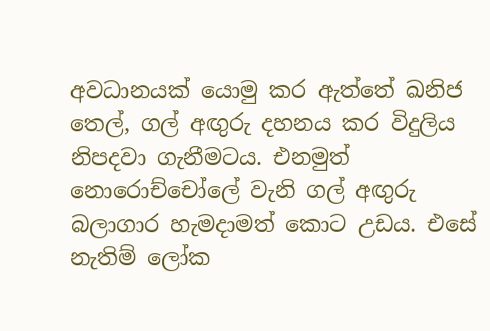අවධානයක් යොමු කර ඇත්තේ ඛනිජ තෙල්, ගල් අඟුරු දහනය කර විදුලිය නිපදවා ගැනීමටය. එනමුත් නොරොච්චෝ‍ලේ වැනි ගල් අඟුරු බලාගාර හැමදාමත් කොට උඩය. එසේ නැතිම් ලෝක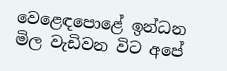වෙළෙඳ‍පොළේ ඉන්ධන මිල වැඩිවන විට අපේ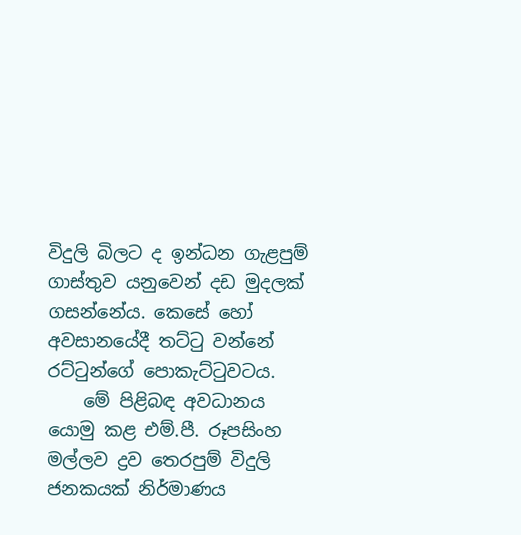විදුලි බිලට ද ඉන්ධන ගැළපුම් ගාස්තුව යනුවෙන් දඩ මුදලක් ගසන්නේය. කෙසේ හෝ අවසානයේදී තට්ටු වන්නේ රට්ටුන්ගේ ‍පොකැට්ටුවටය.
    මේ පිළිබඳ අවධානය යොමු කළ එම්.පී. රූපසිංහ මල්ලව ද්‍රව තෙරපුම් විදුලි ජනකයක් නිර්මාණය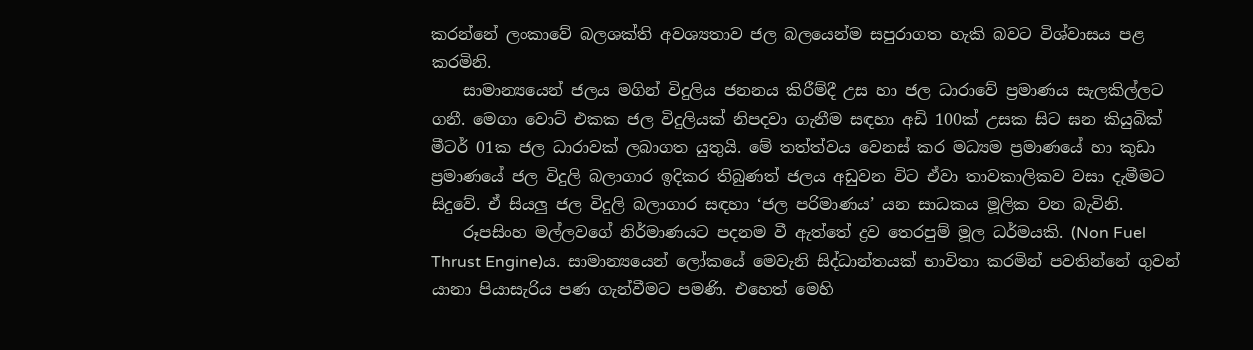කරන්නේ ලංකාවේ බලශක්ති අවශ්‍යතාව ජල බලයෙන්ම සපුරාගත හැකි බවට විශ්වාසය පළ කරමිනි.
    සාමාන්‍යයෙන් ජලය මගින් විදුලිය ජනනය කිරීම්දී උස හා ජල ධාරාවේ ප්‍රමාණය සැලකිල්ලට ගනී. මෙගා වොට් එකක ජල විදුලියක් නිපදවා ගැනීම සඳහා අඩි 100ක් උසක සිට ඝන කියුබික් මීටර් 01ක ජල ධාරාවක් ලබාගත යුතුයි. මේ තත්ත්වය වෙනස් කර මධ්‍යම ප්‍රමාණයේ හා කුඩා ප්‍රමාණයේ ජල විදුලි බලාගාර ඉදිකර තිබුණත් ජලය අඩුවන විට ඒවා තාවකාලිකව වසා දැමීමට සිදුවේ. ඒ සියලු ජල විදුලි බලාගාර සඳහා ‘ජල පරිමාණය’ යන සාධකය මූලික වන බැවිනි.
    රූපසිංහ මල්ලවගේ නිර්මාණයට පදනම වී ඇත්තේ ද්‍රව තෙරපුම් මූල ධර්මයකි. (Non Fuel Thrust Engine)ය. සාමාන්‍යයෙන් ලෝකයේ මෙවැනි සිද්ධාන්තයක් භාවිතා කරමින් පවතින්නේ ගුවන් යානා පියාසැරිය පණ ගැන්වීමට පමණි. එහෙත් මෙහි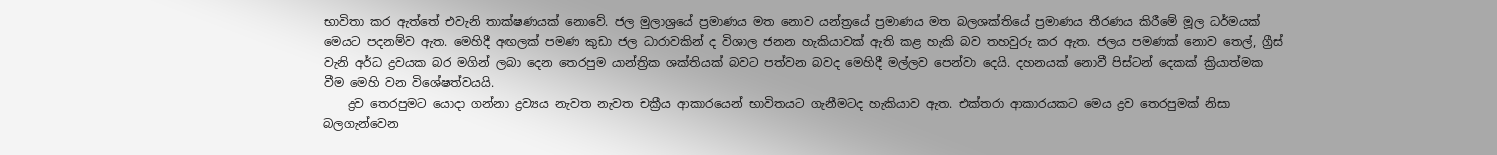භාවිතා කර ඇත්තේ එවැනි තාක්ෂණයක් නොවේ. ජල මුලාශ්‍රයේ ප්‍රමාණය මත නොව යන්ත්‍රයේ ප්‍රමාණය මත බලශක්තියේ ප්‍රමාණය තීරණය කිරීමේ මූල ධර්මයක් මෙයට පදනම්ව ඇත. මෙහිදී අඟලක් පමණ කුඩා ජල ධාරාවකින් ද විශාල ජනන හැකියාවක් ඇති කළ හැකි බව තහවුරු කර ඇත. ජලය පමණක් නොව තෙල්, ග්‍රීස් වැනි අර්ධ ද්‍රවයක බර මගින් ලබා දෙන තෙරපුම යාන්ත්‍රික ශක්තියක් බවට පත්වන බවද මෙහිදී මල්ලව පෙන්වා දෙයි. දහනයක් නොවී පිස්ටන් දෙකක් ක්‍රියාත්මක වීම මෙහි වන විශේෂත්වයයි.
    ද්‍රව තෙරපුමට යොදා ගන්නා ද්‍රව්‍යය නැවත නැවත චක්‍රීය ආකාරයෙන් භාවිතයට ගැනීමටද හැකියාව ඇත. එක්තරා ආකාරයකට මෙය ද්‍රව තෙරපුමක් නිසා බලගැන්වෙන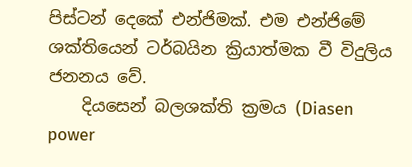පිස්ටන් දෙකේ එන්ජිමක්. එම එන්ජිමේ ශක්තියෙන් ටර්බයින ක්‍රියාත්මක වී විදුලිය ජනනය වේ.
    දියසෙන් බලශක්ති ක්‍රමය (Diasen power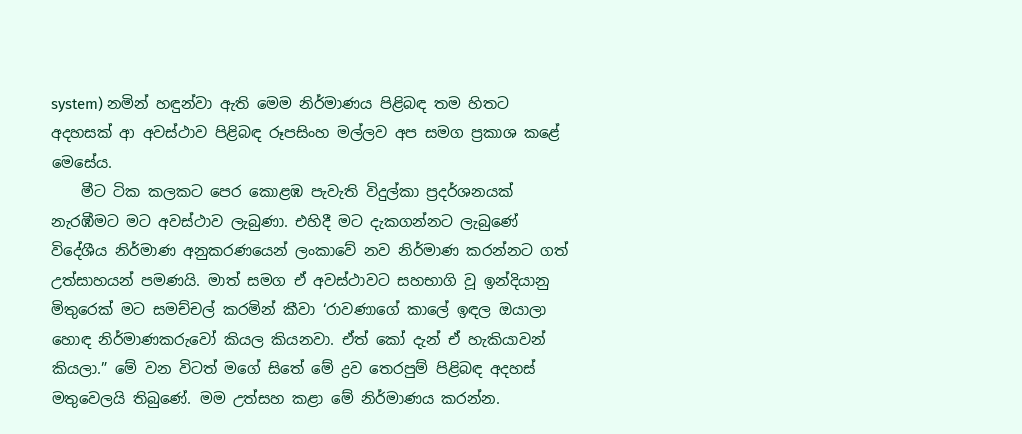system) නමින් හඳුන්වා ඇති මෙම නිර්මාණය පිළිබඳ තම හිතට අදහසක් ආ අවස්ථාව පිළිබඳ රූපසිංහ මල්ලව අප සමග ප්‍රකාශ කළේ මෙසේය.
    මීට ටික කලකට පෙර කොළඹ පැවැති විදුල්කා ප්‍රදර්ශනයක් නැරඹීමට මට අවස්ථාව ලැබුණා. එහිදී මට දැකගන්නට ලැබුණේ විදේශීය නිර්මාණ අනුකරණයෙන් ලංකාවේ නව නිර්මාණ කරන්නට ගත් උත්සාහයන් පමණයි. මාත් සමග ඒ අවස්ථාවට සහභාගි වූ ඉන්දියානු මිතුරෙක් මට සමච්චල් කරමින් කීවා ‘රාවණාගේ කා‍ලේ ඉඳල ඔයාලා හොඳ නිර්මාණකරුවෝ කියල කියනවා. ඒත් කෝ දැන් ඒ හැකියාවන් කියලා.” මේ වන විටත් මගේ සිතේ මේ ද්‍රව තෙරපුම් පිළිබඳ අදහස් මතුවෙලයි තිබුණේ. මම උත්සහ කළා මේ නිර්මාණය කරන්න.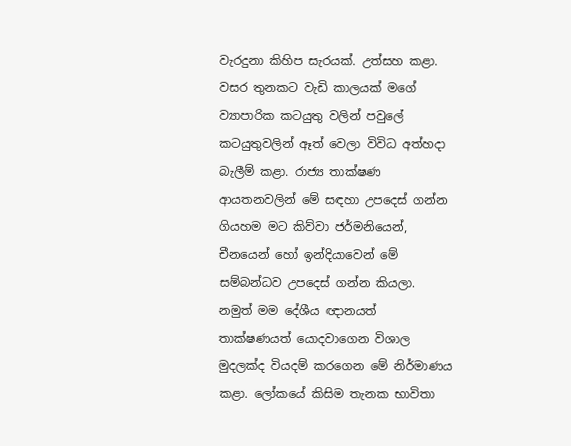වැරදුනා කිහිප සැරයක්. උත්සහ කළා. වසර තුනකට වැඩි කාලයක් මගේ ව්‍යාපාරික කටයුතු වලින් පවු‍ලේ කටයුතුවලින් ඈත් වෙලා විවිධ අත්හදා බැලීම් කළා. රාජ්‍ය තාක්ෂණ ආයතනවලින් මේ සඳහා උපදෙස් ගන්න ගියහම මට කිව්වා ජර්මනියෙන්, චීනයෙන් හෝ ඉන්දියාවෙන් මේ සම්බන්ධව උපදෙස් ගන්න කියලා. නමුත් මම දේශීය ඥානයත් තාක්ෂණයත් යොදවාගෙන විශාල මුදලක්ද වියදම් කරගෙන මේ නිර්මාණය කළා. ලෝකයේ කිසිම තැනක භාවිතා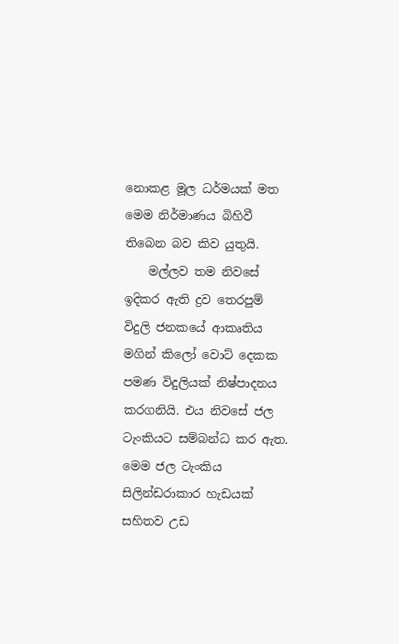නොකළ මූල ධර්මයක් මත මෙම නිර්මාණය බිහිවී තිබෙන බව කිව යුතුයි.
    මල්ලව තම නිවසේ ඉදිකර ඇති ද්‍රව තෙරපුම් විදුලි ජනකයේ ආකෘතිය මගින් කිලෝ වොට් දෙකක පමණ විදුලියක් නිෂ්පාදනය කරගනියි. එය නිවසේ ජල ටැංකියට සම්බන්ධ කර ඇත. මෙම ජල ටැංකිය සිලින්ඩරාකාර හැඩයක් සහිතව උඩ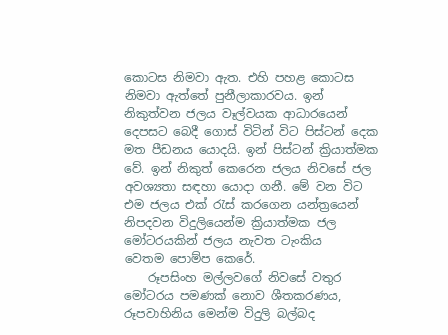කොටස නිමවා ඇත. එහි පහළ කොටස නිමවා ඇත්තේ පුනීලාකාරවය. ඉන් නිකුත්වන ජලය වෑල්වයක ආධාරයෙන් දෙපසට බෙදී ගොස් විටින් විට පිස්ටන් දෙක මත පීඩනය යොදයි. ඉන් පිස්ටන් ක්‍රියාත්මක වේ. ඉන් නිකුත් කෙරෙන ජලය නිවසේ ජල අවශ්‍යතා සඳහා යොදා ගනී. මේ වන විට එම ජලය එක් රැස් කරගෙන යන්ත්‍රයෙන් නිපදවන විදුලියෙන්ම ක්‍රියාත්මක ජල මෝටරයකින් ජලය නැවත ටැංකිය වෙතම ‍පොම්ප කෙරේ.
    රූපසිංහ මල්ලවගේ නිවසේ වතුර මෝටරය පමණක් නොව ශීතකරණය, රූපවාහිනිය මෙන්ම විදුලි බල්බද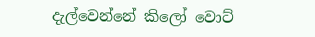දැල්වෙන්නේ කිලෝ වොට්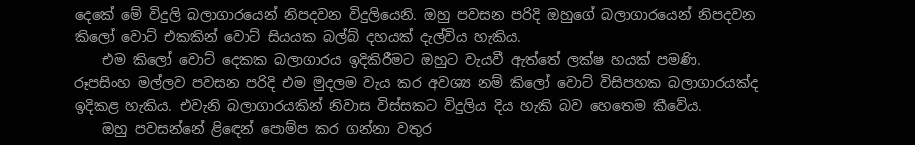දෙකේ මේ විදුලි බලාගාරයෙන් නිපදවන විදුලියෙනි. ඔහු පවසන පරිදි ඔහුගේ බලාගාරයෙන් නිපදවන කිලෝ වොට් එකකින් වොට් සියයක බල්බ් දහයක් දැල්විය හැකිය.
    එම කිලෝ වොට් දෙකක බලාගාරය ඉදිකිරීමට ඔහුට වැයවී ඇත්තේ ලක්ෂ හයක් පමණි. රූපසිංහ මල්ලව පවසන පරිදි එම මුදලම වැය කර අවශ්‍ය නම් කිලෝ වොට් විසිපහක බලාගාරයක්ද ඉදිකළ හැකිය. එවැනි බලාගාරයකින් නිවාස විස්සකට විදුලිය දිය හැකි බව හෙතෙම කීවේය.
    ඔහු පවසන්නේ ළිඳෙන් ‍පොම්ප කර ගන්නා වතුර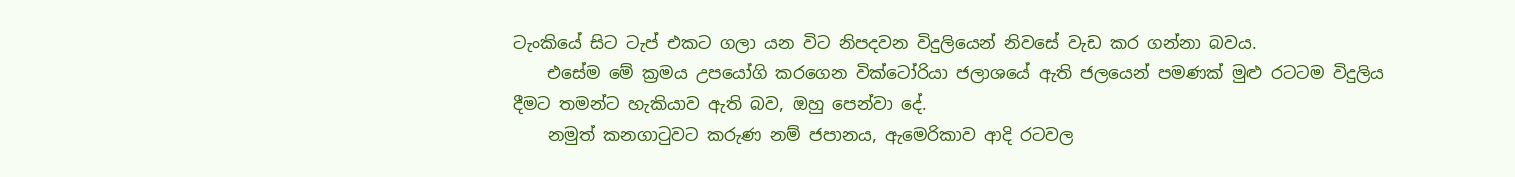ටැංකියේ සිට ටැප් එකට ගලා යන විට නිපදවන විදුලියෙන් නිවසේ වැඩ කර ගන්නා බවය.
    එසේම මේ ක්‍රමය උපයෝගි කරගෙන වික්ටෝරියා ජලාශයේ ඇති ජලයෙන් පමණක් මුළු රටටම විදුලිය දීමට තමන්ට හැකියාව ඇති බව, ඔහු පෙන්වා දේ.
    නමුත් කනගාටුවට කරුණ නම් ජපානය, ඇමෙරිකාව ආදි රටවල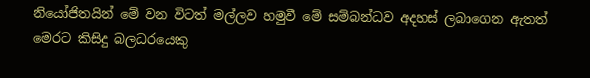නියෝජිතයින් මේ වන විටත් මල්ලව හමුවී මේ සම්බන්ධව අදහස් ලබාගෙන ඇතත් මෙරට කිසිදු බලධරයෙකු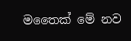මතෛක් මේ නව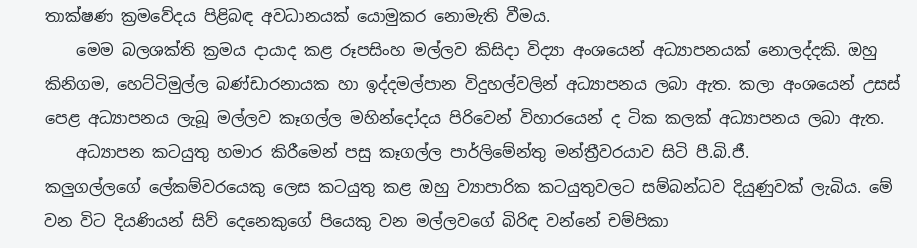තාක්ෂණ ක්‍රමවේදය පිළිබඳ අවධානයක් යොමුකර නොමැති වීමය.
    මෙම බලශක්ති ක්‍රමය දායාද කළ රූපසිංහ මල්ලව කිසිදා විද්‍යා අංශයෙන් අධ්‍යාපනයක් නොලද්දකි. ඔහු කිනිගම, හෙට්ටිමුල්ල බණ්ඩාරනායක හා ඉද්දමල්පාන විදුහල්වලින් අධ්‍යාපනය ලබා ඇත. කලා අංශයෙන් උසස් පෙළ අධ්‍යාපනය ලැබූ මල්ලව කෑගල්ල මහින්දෝදය පිරිවෙන් විහාරයෙන් ද ටික කලක් අධ්‍යාපනය ලබා ඇත.
    අධ්‍යාපන කටයුතු හමාර කිරීමෙන් පසු කෑගල්ල පාර්ලිමේන්තු මන්ත්‍රීවරයාව සිටි පී.බි.ජී. කලුගල්ලගේ ‍ලේකම්වරයෙකු ලෙස කටයුතු කළ ඔහු ව්‍යාපාරික කටයුතුවලට සම්බන්ධව දියුණුවක් ලැබිය. මේ වන විට දියණියන් සිව් දෙනෙකුගේ පියෙකු වන මල්ලවගේ බිරිඳ වන්නේ චම්පිකා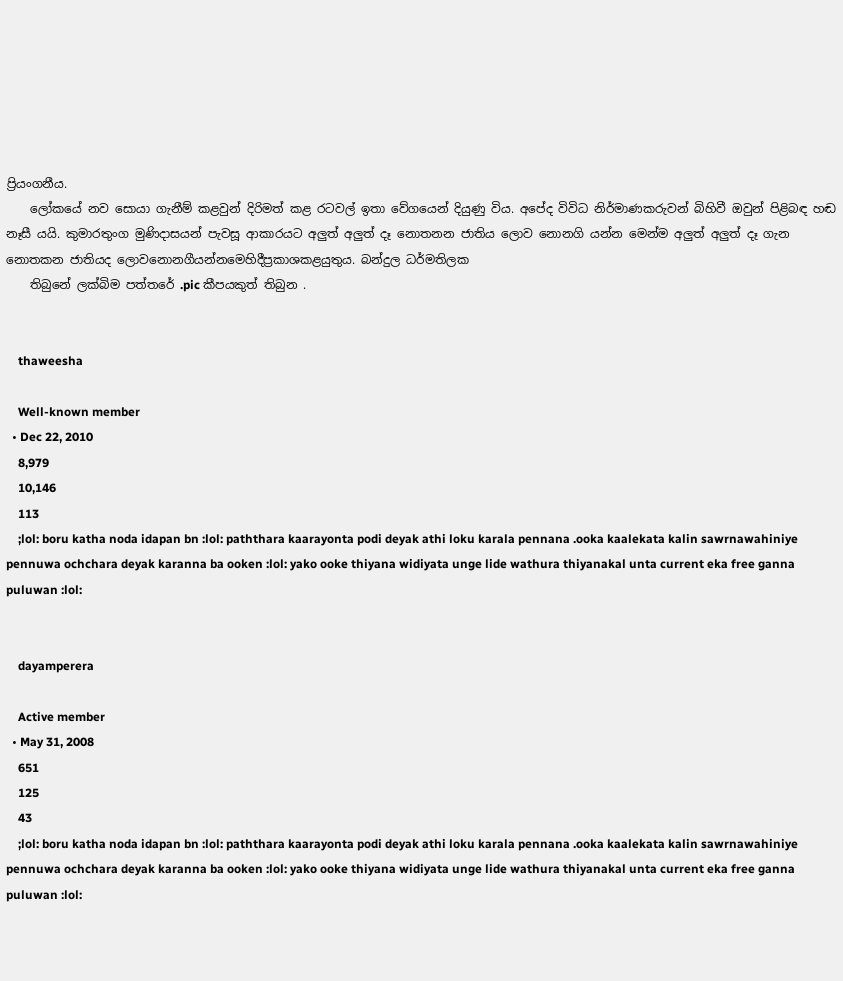ප්‍රියංගනීය.
    ලෝකයේ නව සොයා ගැනීම් කළවුන් දිරිමත් කළ රටවල් ඉතා වේගයෙන් දියුණු විය. අපේද විවිධ නිර්මාණකරුවන් බිහිවී ඔවුන් පිළිබඳ හඬ නෑසී යයි. කුමාරතුංග මුණිදාසයන් පැවසූ ආකාරයට අලුත් අලුත් දෑ නොතනන ජාතිය ලොව නොනගි යන්න මෙන්ම අලුත් අලුත් දෑ ගැන නොතකන ජාතියද ලොවනොනගීයන්නමෙහිදීප්‍රකාශකළයුතුය. බන්දුල ධර්මතිලක
    තිබුනේ ලක්බිම පත්තරේ .pic කීපයකුත් තිබුන .


    thaweesha

    Well-known member
  • Dec 22, 2010
    8,979
    10,146
    113
    ;lol: boru katha noda idapan bn :lol: paththara kaarayonta podi deyak athi loku karala pennana .ooka kaalekata kalin sawrnawahiniye pennuwa ochchara deyak karanna ba ooken :lol: yako ooke thiyana widiyata unge lide wathura thiyanakal unta current eka free ganna puluwan :lol:


    dayamperera

    Active member
  • May 31, 2008
    651
    125
    43
    ;lol: boru katha noda idapan bn :lol: paththara kaarayonta podi deyak athi loku karala pennana .ooka kaalekata kalin sawrnawahiniye pennuwa ochchara deyak karanna ba ooken :lol: yako ooke thiyana widiyata unge lide wathura thiyanakal unta current eka free ganna puluwan :lol: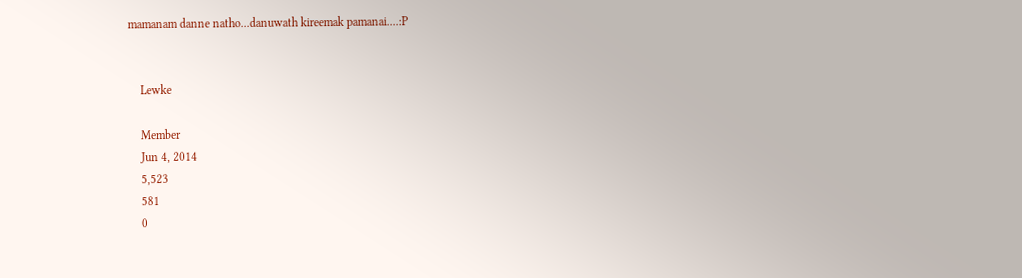mamanam danne natho...danuwath kireemak pamanai....:P


    Lewke

    Member
    Jun 4, 2014
    5,523
    581
    0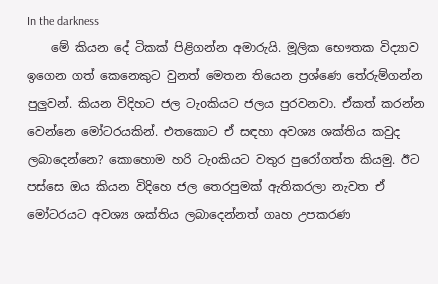In the darkness
    මේ කියන දේ ටිකක් පිළිගන්න අමාරුයි. මූලික භෞතක විද්‍යාව ඉගෙන ගත් කෙනෙකුට වුනත් මෙතන තියෙන ප්‍රශ්ණෙ තේරුම්ගන්න පුලුවන්. කියන විදිහට ජල ටැoකියට ජලය පුරවනවා. ඒකත් කරන්න වෙන්නෙ මෝටරයකින්. එතකොට ඒ සඳහා අවශ්‍ය ශක්තිය කවුද ලබාදෙන්නෙ? කොහොම හරි ටැoකියට වතුර පුරෝගත්ත කියමු. ඊට පස්සෙ ඔය කියන විදිහෙ ජල තෙරපුමක් ඇතිකරලා නැවත ඒ මෝටරයට අවශ්‍ය ශක්තිය ලබාදෙන්නත් ගෘහ උපකරණ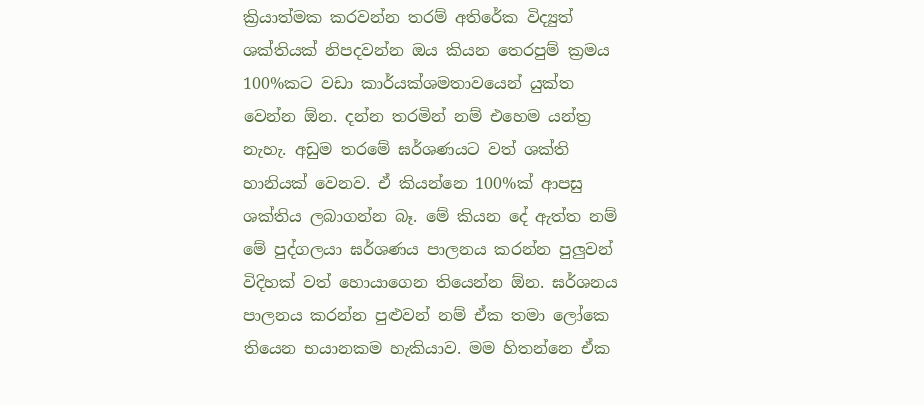ක්‍රියාත්මක කරවන්න තරම් අතිරේක විද්‍යුත් ශක්තියක් නිපදවන්න ඔය කියන තෙරපුම් ක්‍රමය 100%කට වඩා කාර්යක්ශමතාවයෙන් යුක්ත වෙන්න ඕන. දන්න තරමින් නම් එහෙම යන්ත්‍ර නැහැ. අඩුම තරමේ ඝර්ශණයට වත් ශක්ති හානියක් වෙනව. ඒ කියන්නෙ 100%ක් ආපසු ශක්තිය ලබාගන්න බෑ. මේ කියන දේ ඇත්ත නම් මේ පුද්ගලයා ඝර්ශණය පාලනය කරන්න පුලුවන් විදිහක් වත් හොයාගෙන තියෙන්න ඕන. ඝර්ශනය පාලනය කරන්න පුළුවන් නම් ඒක තමා ලෝකෙ තියෙන භයානකම හැකියාව. මම හිතන්නෙ ඒක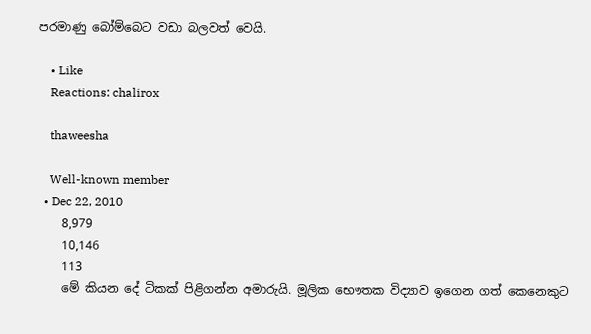පරමාණු බෝම්බෙට වඩා බලවත් වෙයි.

    • Like
    Reactions: chalirox

    thaweesha

    Well-known member
  • Dec 22, 2010
    8,979
    10,146
    113
    මේ කියන දේ ටිකක් පිළිගන්න අමාරුයි. මූලික භෞතක විද්‍යාව ඉගෙන ගත් කෙනෙකුට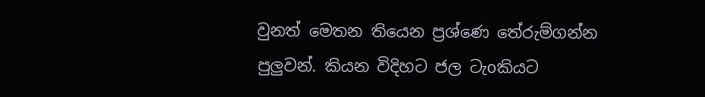වුනත් මෙතන තියෙන ප්‍රශ්ණෙ තේරුම්ගන්න පුලුවන්. කියන විදිහට ජල ටැoකියට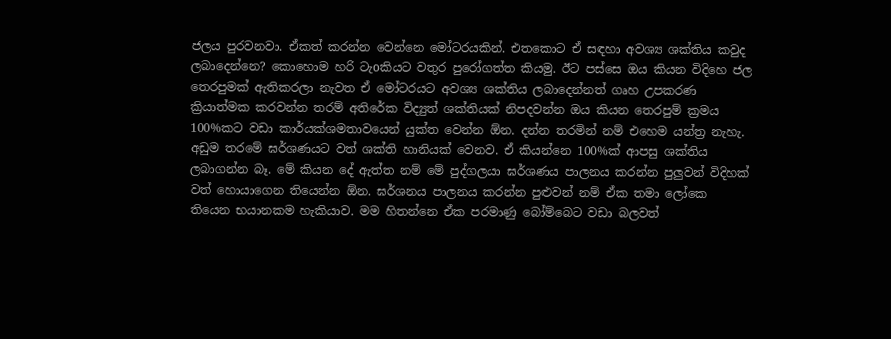ජලය පුරවනවා. ඒකත් කරන්න වෙන්නෙ මෝටරයකින්. එතකොට ඒ සඳහා අවශ්‍ය ශක්තිය කවුද ලබාදෙන්නෙ? කොහොම හරි ටැoකියට වතුර පුරෝගත්ත කියමු. ඊට පස්සෙ ඔය කියන විදිහෙ ජල තෙරපුමක් ඇතිකරලා නැවත ඒ මෝටරයට අවශ්‍ය ශක්තිය ලබාදෙන්නත් ගෘහ උපකරණ ක්‍රියාත්මක කරවන්න තරම් අතිරේක විද්‍යුත් ශක්තියක් නිපදවන්න ඔය කියන තෙරපුම් ක්‍රමය 100%කට වඩා කාර්යක්ශමතාවයෙන් යුක්ත වෙන්න ඕන. දන්න තරමින් නම් එහෙම යන්ත්‍ර නැහැ. අඩුම තරමේ ඝර්ශණයට වත් ශක්ති හානියක් වෙනව. ඒ කියන්නෙ 100%ක් ආපසු ශක්තිය ලබාගන්න බෑ. මේ කියන දේ ඇත්ත නම් මේ පුද්ගලයා ඝර්ශණය පාලනය කරන්න පුලුවන් විදිහක් වත් හොයාගෙන තියෙන්න ඕන. ඝර්ශනය පාලනය කරන්න පුළුවන් නම් ඒක තමා ලෝකෙ තියෙන භයානකම හැකියාව. මම හිතන්නෙ ඒක පරමාණු බෝම්බෙට වඩා බලවත්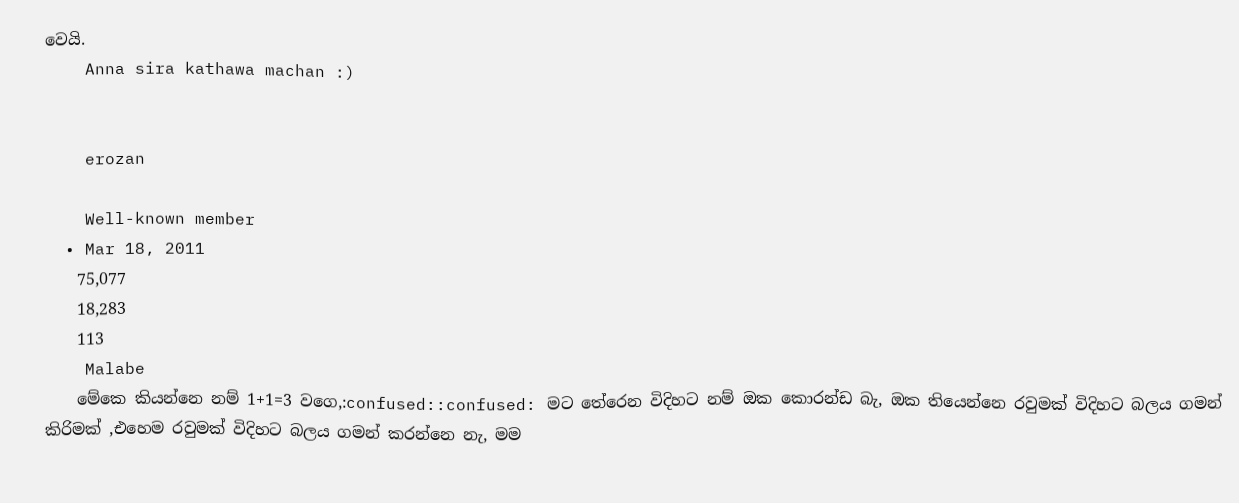වෙයි.
    Anna sira kathawa machan :)


    erozan

    Well-known member
  • Mar 18, 2011
    75,077
    18,283
    113
    Malabe
    මේකෙ කියන්නෙ නම් 1+1=3 වගෙ,:confused::confused: මට තේරෙන විදිහට නම් ඔක කොරන්ඩ බැ, ඔක තියෙන්නෙ රවුමක් විදිහට බලය ගමන් කිරිමක් ,එහෙම රවුමක් විදිහට බලය ගමන් කරන්නෙ නැ, මම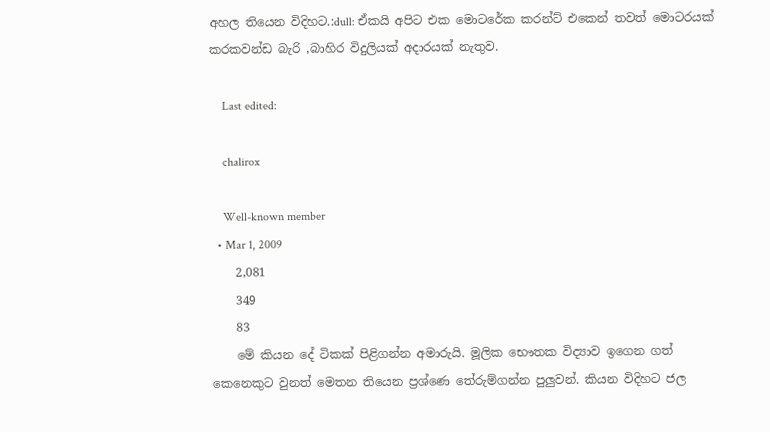අහල තියෙන විදිහට.:dull: ඒකයි අපිට එක මොටරේක කරන්ට් එකෙන් තවත් මොටරයක් කරකවන්ඩ බැරි ,බාහිර විදුලියක් අදාරයක් නැතුව.

    Last edited:

    chalirox

    Well-known member
  • Mar 1, 2009
    2,081
    349
    83
    මේ කියන දේ ටිකක් පිළිගන්න අමාරුයි. මූලික භෞතක විද්‍යාව ඉගෙන ගත් කෙනෙකුට වුනත් මෙතන තියෙන ප්‍රශ්ණෙ තේරුම්ගන්න පුලුවන්. කියන විදිහට ජල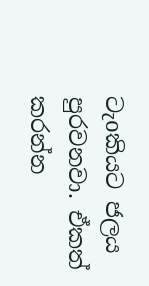ටැoකියට ජලය පුරවනවා. ඒකත් කරන්න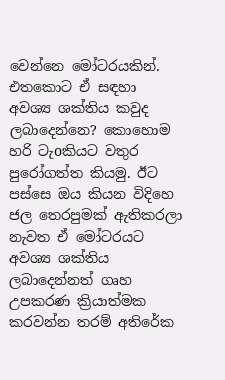වෙන්නෙ මෝටරයකින්. එතකොට ඒ සඳහා අවශ්‍ය ශක්තිය කවුද ලබාදෙන්නෙ? කොහොම හරි ටැoකියට වතුර පුරෝගත්ත කියමු. ඊට පස්සෙ ඔය කියන විදිහෙ ජල තෙරපුමක් ඇතිකරලා නැවත ඒ මෝටරයට අවශ්‍ය ශක්තිය ලබාදෙන්නත් ගෘහ උපකරණ ක්‍රියාත්මක කරවන්න තරම් අතිරේක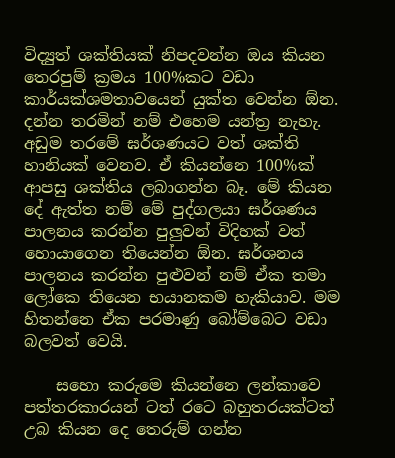විද්‍යුත් ශක්තියක් නිපදවන්න ඔය කියන තෙරපුම් ක්‍රමය 100%කට වඩා කාර්යක්ශමතාවයෙන් යුක්ත වෙන්න ඕන. දන්න තරමින් නම් එහෙම යන්ත්‍ර නැහැ. අඩුම තරමේ ඝර්ශණයට වත් ශක්ති හානියක් වෙනව. ඒ කියන්නෙ 100%ක් ආපසු ශක්තිය ලබාගන්න බෑ. මේ කියන දේ ඇත්ත නම් මේ පුද්ගලයා ඝර්ශණය පාලනය කරන්න පුලුවන් විදිහක් වත් හොයාගෙන තියෙන්න ඕන. ඝර්ශනය පාලනය කරන්න පුළුවන් නම් ඒක තමා ලෝකෙ තියෙන භයානකම හැකියාව. මම හිතන්නෙ ඒක පරමාණු බෝම්බෙට වඩා බලවත් වෙයි.

    සහො කරුමෙ කියන්නෙ ලන්කාවෙ පත්‍තරකාරයන් ටත් රටෙ බහුතරයක්ටත් උබ කියන දෙ තෙරුම් ගන්න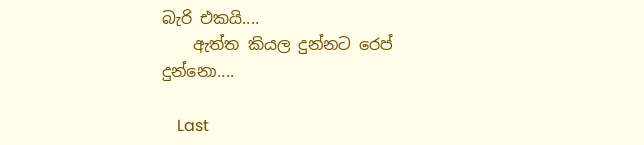බැරි එකයි....
    ඇත්ත කියල දුන්නට රෙප් දුන්නො....

    Last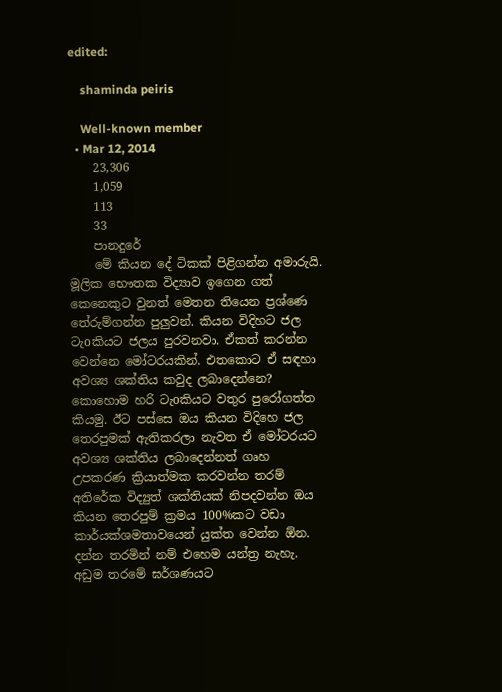edited:

    shaminda peiris

    Well-known member
  • Mar 12, 2014
    23,306
    1,059
    113
    33
    පානදුරේ
    මේ කියන දේ ටිකක් පිළිගන්න අමාරුයි. මූලික භෞතක විද්‍යාව ඉගෙන ගත් කෙනෙකුට වුනත් මෙතන තියෙන ප්‍රශ්ණෙ තේරුම්ගන්න පුලුවන්. කියන විදිහට ජල ටැoකියට ජලය පුරවනවා. ඒකත් කරන්න වෙන්නෙ මෝටරයකින්. එතකොට ඒ සඳහා අවශ්‍ය ශක්තිය කවුද ලබාදෙන්නෙ? කොහොම හරි ටැoකියට වතුර පුරෝගත්ත කියමු. ඊට පස්සෙ ඔය කියන විදිහෙ ජල තෙරපුමක් ඇතිකරලා නැවත ඒ මෝටරයට අවශ්‍ය ශක්තිය ලබාදෙන්නත් ගෘහ උපකරණ ක්‍රියාත්මක කරවන්න තරම් අතිරේක විද්‍යුත් ශක්තියක් නිපදවන්න ඔය කියන තෙරපුම් ක්‍රමය 100%කට වඩා කාර්යක්ශමතාවයෙන් යුක්ත වෙන්න ඕන. දන්න තරමින් නම් එහෙම යන්ත්‍ර නැහැ. අඩුම තරමේ ඝර්ශණයට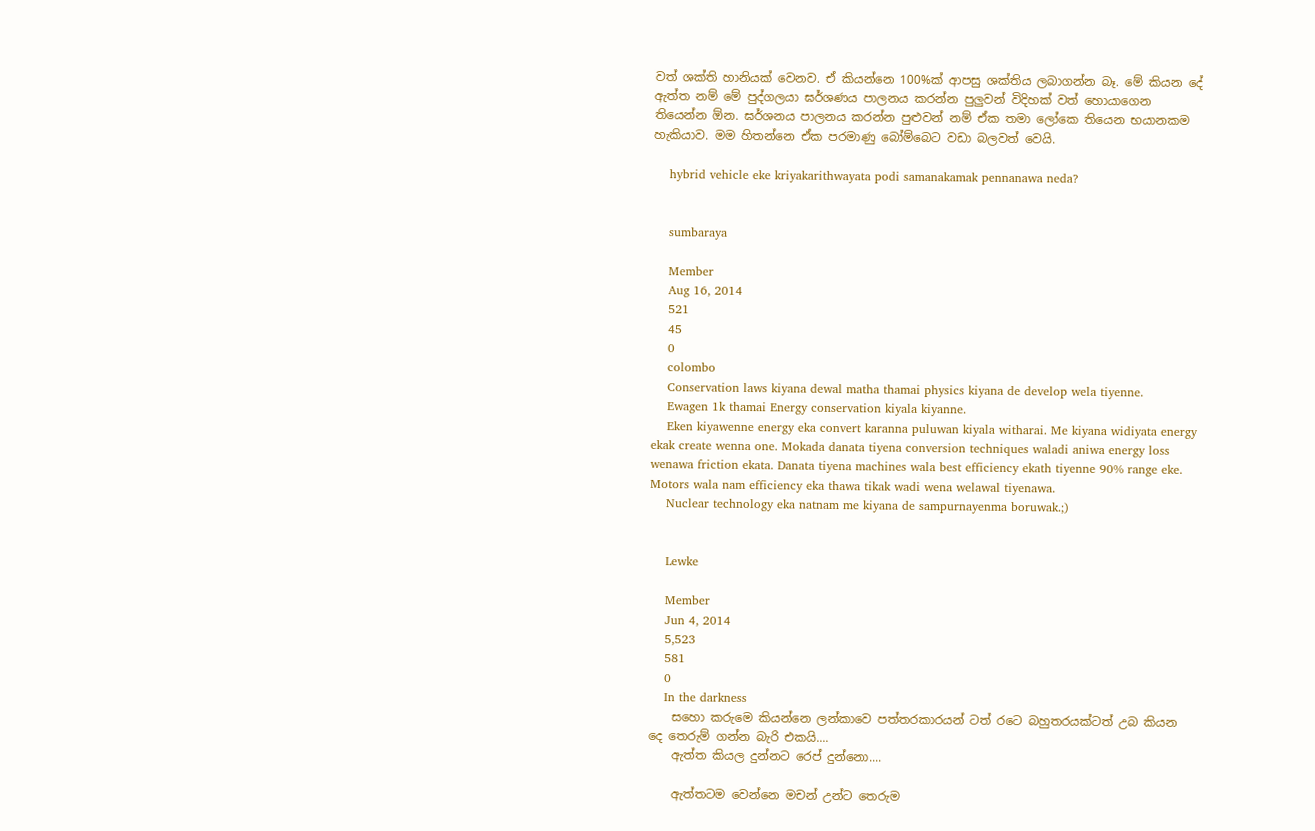වත් ශක්ති හානියක් වෙනව. ඒ කියන්නෙ 100%ක් ආපසු ශක්තිය ලබාගන්න බෑ. මේ කියන දේ ඇත්ත නම් මේ පුද්ගලයා ඝර්ශණය පාලනය කරන්න පුලුවන් විදිහක් වත් හොයාගෙන තියෙන්න ඕන. ඝර්ශනය පාලනය කරන්න පුළුවන් නම් ඒක තමා ලෝකෙ තියෙන භයානකම හැකියාව. මම හිතන්නෙ ඒක පරමාණු බෝම්බෙට වඩා බලවත් වෙයි.

    hybrid vehicle eke kriyakarithwayata podi samanakamak pennanawa neda?


    sumbaraya

    Member
    Aug 16, 2014
    521
    45
    0
    colombo
    Conservation laws kiyana dewal matha thamai physics kiyana de develop wela tiyenne.
    Ewagen 1k thamai Energy conservation kiyala kiyanne.
    Eken kiyawenne energy eka convert karanna puluwan kiyala witharai. Me kiyana widiyata energy ekak create wenna one. Mokada danata tiyena conversion techniques waladi aniwa energy loss wenawa friction ekata. Danata tiyena machines wala best efficiency ekath tiyenne 90% range eke. Motors wala nam efficiency eka thawa tikak wadi wena welawal tiyenawa.
    Nuclear technology eka natnam me kiyana de sampurnayenma boruwak.;)


    Lewke

    Member
    Jun 4, 2014
    5,523
    581
    0
    In the darkness
    සහො කරුමෙ කියන්නෙ ලන්කාවෙ පත්‍තරකාරයන් ටත් රටෙ බහුතරයක්ටත් උබ කියන දෙ තෙරුම් ගන්න බැරි එකයි....
    ඇත්ත කියල දුන්නට රෙප් දුන්නො....

    ඇත්තටම වෙන්නෙ මචන් උන්ට තෙරුම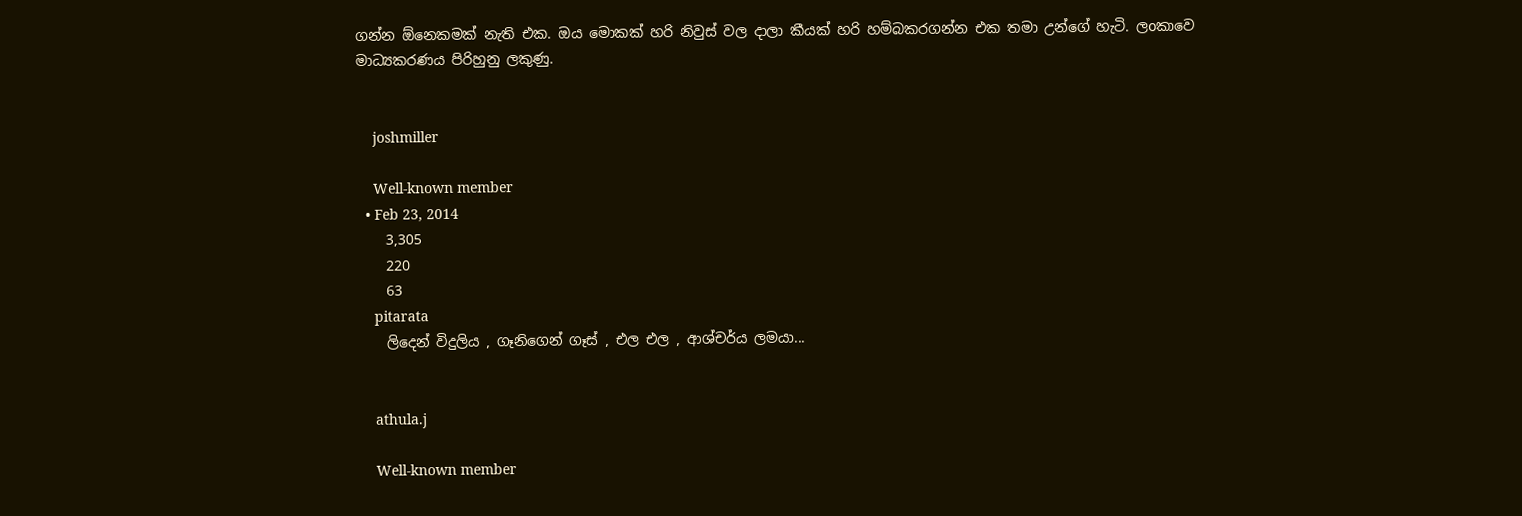ගන්න ඕනෙකමක් නැති එක. ඔය මොකක් හරි නිවුස් වල දාලා කීයක් හරි හම්බකරගන්න එක තමා උන්ගේ හැටි. ලoකාවෙ මාධ්‍යකරණය පිරිහුනු ලකුණු.


    joshmiller

    Well-known member
  • Feb 23, 2014
    3,305
    220
    63
    pitarata
    ලිදෙන් විදුලිය , ගෑනිගෙන් ගෑස් , එල එල , ආශ්චර්ය ලමයා...


    athula.j

    Well-known member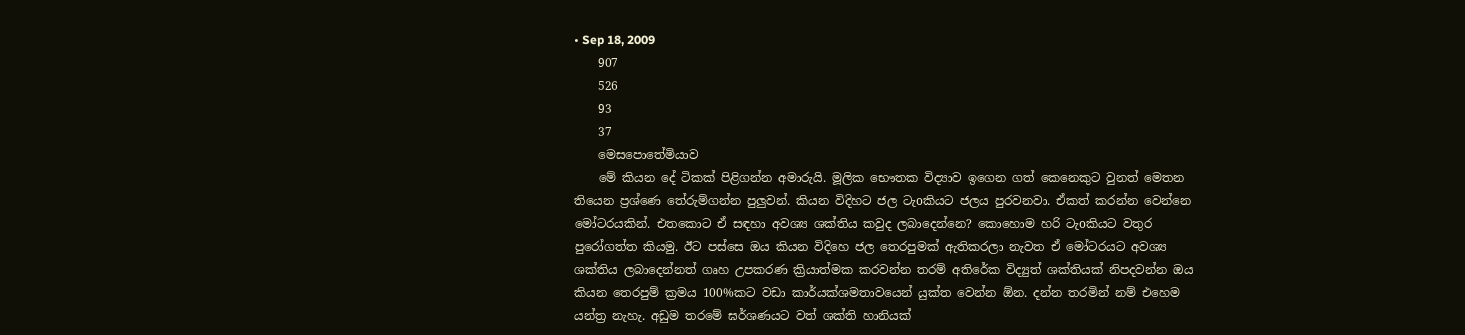• Sep 18, 2009
    907
    526
    93
    37
    මෙසපොතේමියාව
    මේ කියන දේ ටිකක් පිළිගන්න අමාරුයි. මූලික භෞතක විද්‍යාව ඉගෙන ගත් කෙනෙකුට වුනත් මෙතන තියෙන ප්‍රශ්ණෙ තේරුම්ගන්න පුලුවන්. කියන විදිහට ජල ටැoකියට ජලය පුරවනවා. ඒකත් කරන්න වෙන්නෙ මෝටරයකින්. එතකොට ඒ සඳහා අවශ්‍ය ශක්තිය කවුද ලබාදෙන්නෙ? කොහොම හරි ටැoකියට වතුර පුරෝගත්ත කියමු. ඊට පස්සෙ ඔය කියන විදිහෙ ජල තෙරපුමක් ඇතිකරලා නැවත ඒ මෝටරයට අවශ්‍ය ශක්තිය ලබාදෙන්නත් ගෘහ උපකරණ ක්‍රියාත්මක කරවන්න තරම් අතිරේක විද්‍යුත් ශක්තියක් නිපදවන්න ඔය කියන තෙරපුම් ක්‍රමය 100%කට වඩා කාර්යක්ශමතාවයෙන් යුක්ත වෙන්න ඕන. දන්න තරමින් නම් එහෙම යන්ත්‍ර නැහැ. අඩුම තරමේ ඝර්ශණයට වත් ශක්ති හානියක්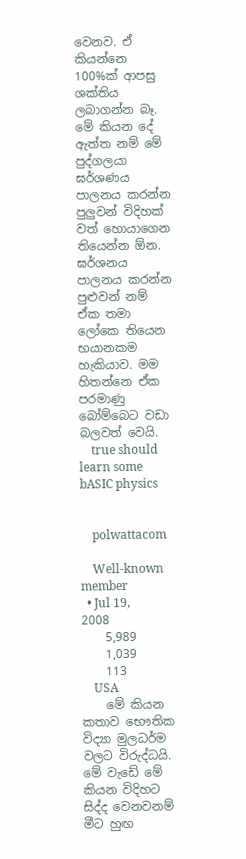වෙනව. ඒ කියන්නෙ 100%ක් ආපසු ශක්තිය ලබාගන්න බෑ. මේ කියන දේ ඇත්ත නම් මේ පුද්ගලයා ඝර්ශණය පාලනය කරන්න පුලුවන් විදිහක් වත් හොයාගෙන තියෙන්න ඕන. ඝර්ශනය පාලනය කරන්න පුළුවන් නම් ඒක තමා ලෝකෙ තියෙන භයානකම හැකියාව. මම හිතන්නෙ ඒක පරමාණු බෝම්බෙට වඩා බලවත් වෙයි.
    true should learn some bASIC physics


    polwattacom

    Well-known member
  • Jul 19, 2008
    5,989
    1,039
    113
    USA
    මේ කියන කතාව භෞතික විද්‍යා මුලධර්ම වලට විරුද්ධයි. මේ වැඩේ මේ කියන විදිහට සිද්ද වෙනවනම් මීට හුඟ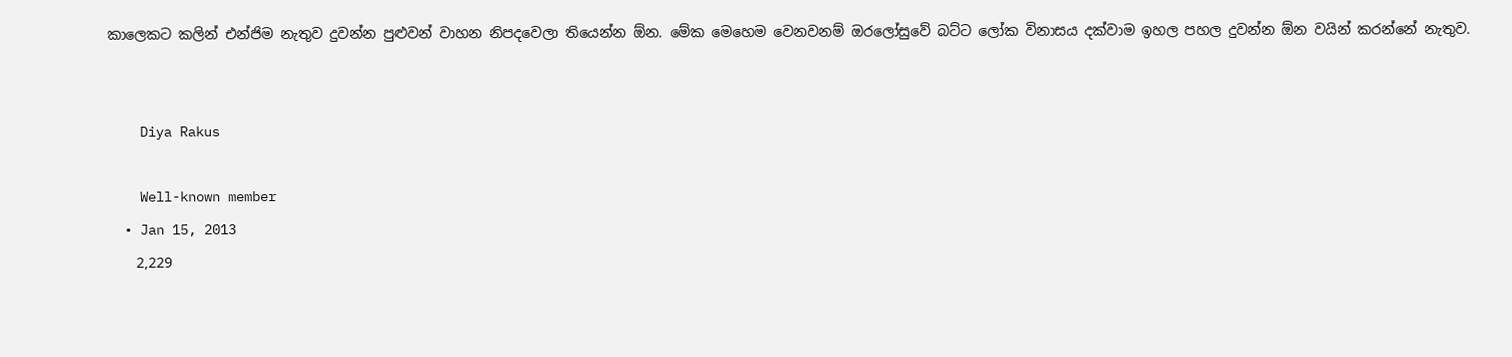කාලෙකට කලින් එන්ජිම නැතුව දුවන්න පුළුවන් වාහන නිපදවෙලා තියෙන්න ඕන. මේක මෙහෙම වෙනවනම් ඔරලෝසුවේ බට්ට ලෝක විනාසය දක්වාම ඉහල පහල දුවන්න ඕන වයින් කරන්නේ නැතුව.


    Diya Rakus

    Well-known member
  • Jan 15, 2013
    2,229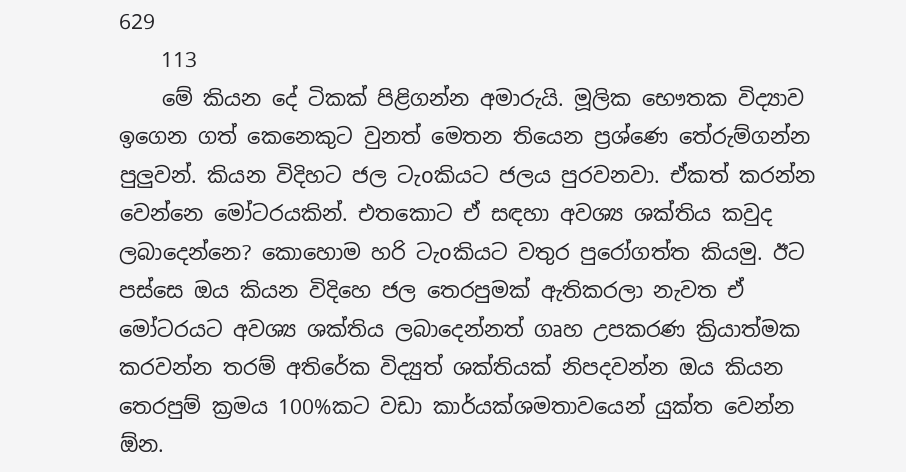629
    113
    මේ කියන දේ ටිකක් පිළිගන්න අමාරුයි. මූලික භෞතක විද්‍යාව ඉගෙන ගත් කෙනෙකුට වුනත් මෙතන තියෙන ප්‍රශ්ණෙ තේරුම්ගන්න පුලුවන්. කියන විදිහට ජල ටැoකියට ජලය පුරවනවා. ඒකත් කරන්න වෙන්නෙ මෝටරයකින්. එතකොට ඒ සඳහා අවශ්‍ය ශක්තිය කවුද ලබාදෙන්නෙ? කොහොම හරි ටැoකියට වතුර පුරෝගත්ත කියමු. ඊට පස්සෙ ඔය කියන විදිහෙ ජල තෙරපුමක් ඇතිකරලා නැවත ඒ මෝටරයට අවශ්‍ය ශක්තිය ලබාදෙන්නත් ගෘහ උපකරණ ක්‍රියාත්මක කරවන්න තරම් අතිරේක විද්‍යුත් ශක්තියක් නිපදවන්න ඔය කියන තෙරපුම් ක්‍රමය 100%කට වඩා කාර්යක්ශමතාවයෙන් යුක්ත වෙන්න ඕන.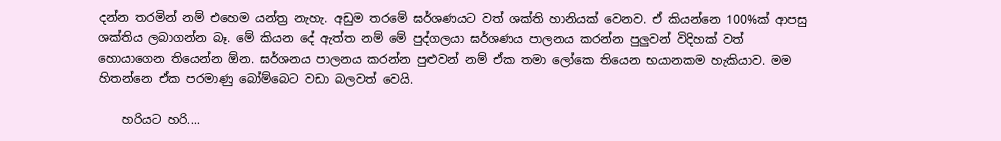දන්න තරමින් නම් එහෙම යන්ත්‍ර නැහැ. අඩුම තරමේ ඝර්ශණයට වත් ශක්ති හානියක් වෙනව. ඒ කියන්නෙ 100%ක් ආපසු ශක්තිය ලබාගන්න බෑ. මේ කියන දේ ඇත්ත නම් මේ පුද්ගලයා ඝර්ශණය පාලනය කරන්න පුලුවන් විදිහක් වත් හොයාගෙන තියෙන්න ඕන. ඝර්ශනය පාලනය කරන්න පුළුවන් නම් ඒක තමා ලෝකෙ තියෙන භයානකම හැකියාව. මම හිතන්නෙ ඒක පරමාණු බෝම්බෙට වඩා බලවත් වෙයි.

    හරියට හරි....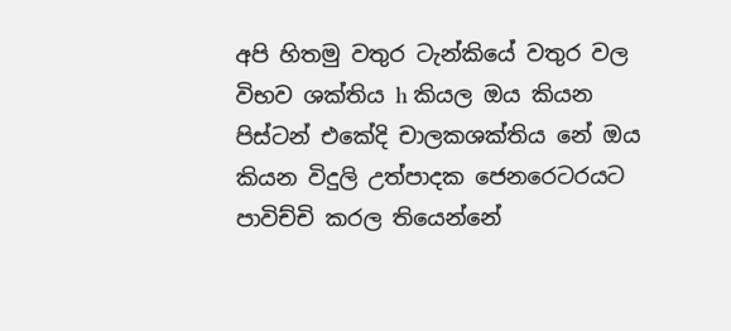අපි හිතමු වතුර ටැන්කියේ වතුර වල විභව ශක්තිය h කියල ඔය කියන පිස්ටන් එකේදි චාලකශක්තිය නේ ඔය කියන විදුලි උත්පාදක ජෙනරෙටරයට පාවිච්චි කරල තියෙන්නේ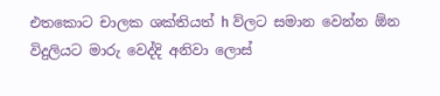එතකොට චාලක ශක්තියත් h ව්ලට සමාන වෙන්න ඕන විදුලියට මාරු වෙද්දි අනිවා ලොස්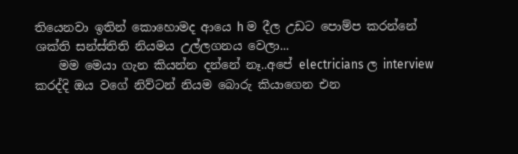තියෙනවා ඉතින් කොහොමද ආයෙ h ම දීල උඩට පොම්ප කරන්නේ ශක්ති සන්ස්තිති නියමය උල්ලගනය වෙලා...
    මම මෙයා ගැන කියන්න දන්නේ නෑ..අපේ electricians ල interview කරද්දි ඔය වගේ නිව්ටන් නියම බොරු කියාගෙන එන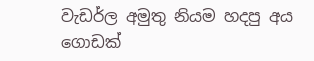වැඩර්ල අමුතු නියම හදපු අය ගොඩක්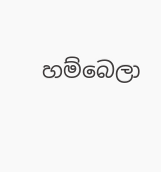හම්බෙලා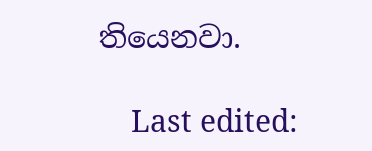තියෙනවා.

    Last edited: